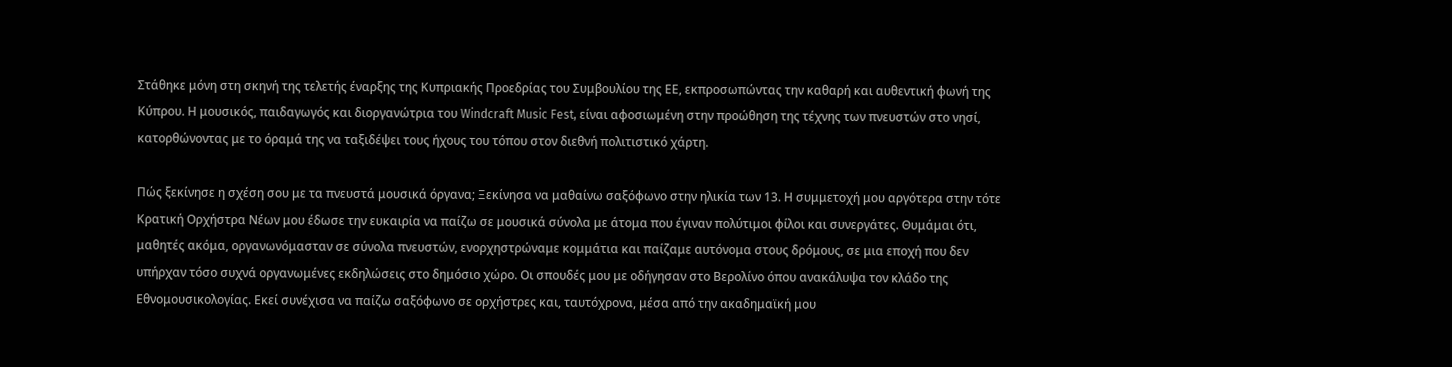Στάθηκε μόνη στη σκηνή της τελετής έναρξης της Κυπριακής Προεδρίας του Συμβουλίου της ΕΕ, εκπροσωπώντας την καθαρή και αυθεντική φωνή της Κύπρου. Η μουσικός, παιδαγωγός και διοργανώτρια του Windcraft Music Fest, είναι αφοσιωμένη στην προώθηση της τέχνης των πνευστών στο νησί, κατορθώνοντας με το όραμά της να ταξιδέψει τους ήχους του τόπου στον διεθνή πολιτιστικό χάρτη.

Πώς ξεκίνησε η σχέση σου με τα πνευστά μουσικά όργανα; Ξεκίνησα να μαθαίνω σαξόφωνο στην ηλικία των 13. Η συμμετοχή μου αργότερα στην τότε Κρατική Ορχήστρα Νέων μου έδωσε την ευκαιρία να παίζω σε μουσικά σύνολα με άτομα που έγιναν πολύτιμοι φίλοι και συνεργάτες. Θυμάμαι ότι, μαθητές ακόμα, οργανωνόμασταν σε σύνολα πνευστών, ενορχηστρώναμε κομμάτια και παίζαμε αυτόνομα στους δρόμους, σε μια εποχή που δεν υπήρχαν τόσο συχνά οργανωμένες εκδηλώσεις στο δημόσιο χώρο. Οι σπουδές μου με οδήγησαν στο Βερολίνο όπου ανακάλυψα τον κλάδο της Εθνομουσικολογίας. Εκεί συνέχισα να παίζω σαξόφωνο σε ορχήστρες και, ταυτόχρονα, μέσα από την ακαδημαϊκή μου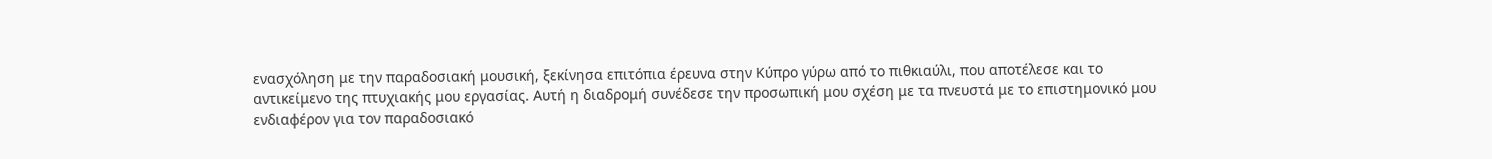ενασχόληση με την παραδοσιακή μουσική, ξεκίνησα επιτόπια έρευνα στην Κύπρο γύρω από το πιθκιαύλι, που αποτέλεσε και το αντικείμενο της πτυχιακής μου εργασίας. Αυτή η διαδρομή συνέδεσε την προσωπική μου σχέση με τα πνευστά με το επιστημονικό μου ενδιαφέρον για τον παραδοσιακό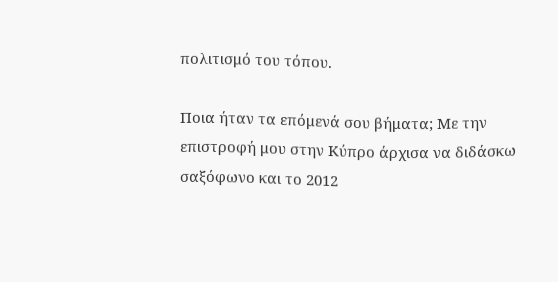πολιτισμό του τόπου.

Ποια ήταν τα επόμενά σου βήματα; Με την επιστροφή μου στην Κύπρο άρχισα να διδάσκω σαξόφωνο και το 2012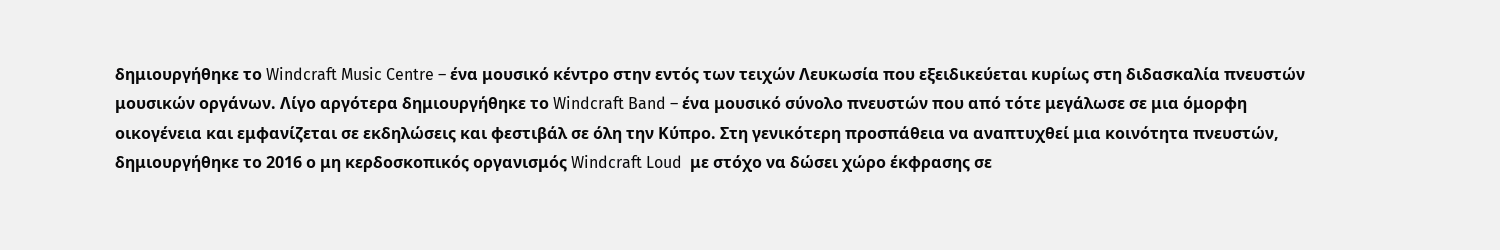δημιουργήθηκε το Windcraft Music Centre – ένα μουσικό κέντρο στην εντός των τειχών Λευκωσία που εξειδικεύεται κυρίως στη διδασκαλία πνευστών μουσικών οργάνων. Λίγο αργότερα δημιουργήθηκε το Windcraft Band – ένα μουσικό σύνολο πνευστών που από τότε μεγάλωσε σε μια όμορφη οικογένεια και εμφανίζεται σε εκδηλώσεις και φεστιβάλ σε όλη την Κύπρο. Στη γενικότερη προσπάθεια να αναπτυχθεί μια κοινότητα πνευστών, δημιουργήθηκε το 2016 ο μη κερδοσκοπικός οργανισμός Windcraft Loud  με στόχο να δώσει χώρο έκφρασης σε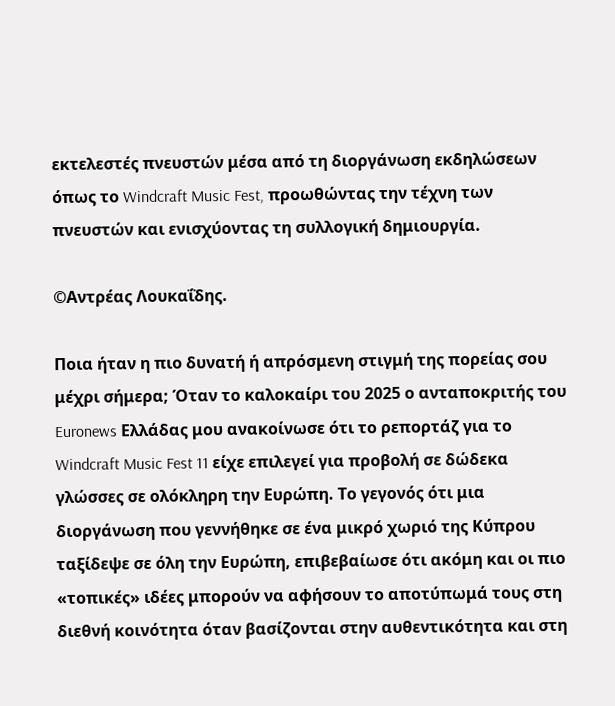εκτελεστές πνευστών μέσα από τη διοργάνωση εκδηλώσεων όπως το Windcraft Music Fest, προωθώντας την τέχνη των πνευστών και ενισχύοντας τη συλλογική δημιουργία.

©Αντρέας Λουκαΐδης.

Ποια ήταν η πιο δυνατή ή απρόσμενη στιγμή της πορείας σου μέχρι σήμερα; Όταν το καλοκαίρι του 2025 ο ανταποκριτής του Euronews Ελλάδας μου ανακοίνωσε ότι το ρεπορτάζ για το Windcraft Music Fest 11 είχε επιλεγεί για προβολή σε δώδεκα γλώσσες σε ολόκληρη την Ευρώπη. Το γεγονός ότι μια διοργάνωση που γεννήθηκε σε ένα μικρό χωριό της Κύπρου ταξίδεψε σε όλη την Ευρώπη, επιβεβαίωσε ότι ακόμη και οι πιο «τοπικές» ιδέες μπορούν να αφήσουν το αποτύπωμά τους στη διεθνή κοινότητα όταν βασίζονται στην αυθεντικότητα και στη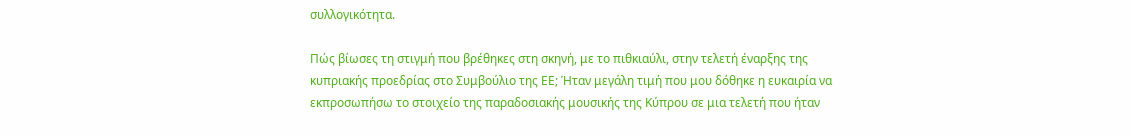συλλογικότητα.

Πώς βίωσες τη στιγμή που βρέθηκες στη σκηνή, με το πιθκιαύλι, στην τελετή έναρξης της κυπριακής προεδρίας στο Συμβούλιο της ΕΕ; Ήταν μεγάλη τιμή που μου δόθηκε η ευκαιρία να εκπροσωπήσω το στοιχείο της παραδοσιακής μουσικής της Κύπρου σε μια τελετή που ήταν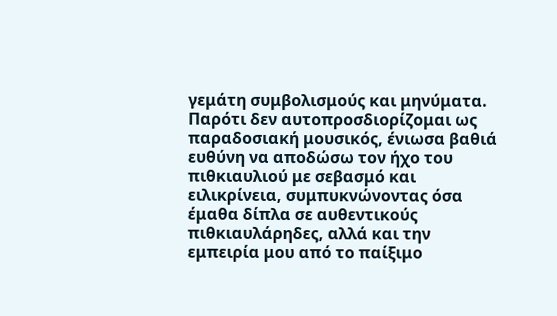γεμάτη συμβολισμούς και μηνύματα. Παρότι δεν αυτοπροσδιορίζομαι ως παραδοσιακή μουσικός, ένιωσα βαθιά ευθύνη να αποδώσω τον ήχο του πιθκιαυλιού με σεβασμό και ειλικρίνεια, συμπυκνώνοντας όσα έμαθα δίπλα σε αυθεντικούς πιθκιαυλάρηδες, αλλά και την εμπειρία μου από το παίξιμο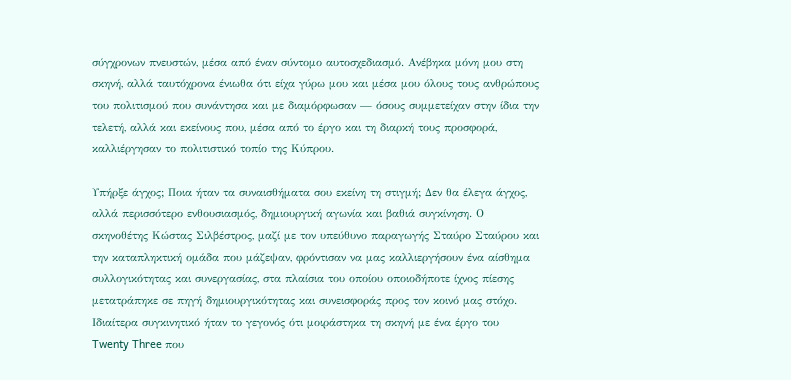σύγχρονων πνευστών, μέσα από έναν σύντομο αυτοσχεδιασμό. Ανέβηκα μόνη μου στη σκηνή, αλλά ταυτόχρονα ένιωθα ότι είχα γύρω μου και μέσα μου όλους τους ανθρώπους του πολιτισμού που συνάντησα και με διαμόρφωσαν — όσους συμμετείχαν στην ίδια την τελετή, αλλά και εκείνους που, μέσα από το έργο και τη διαρκή τους προσφορά, καλλιέργησαν το πολιτιστικό τοπίο της Κύπρου.

Υπήρξε άγχος; Ποια ήταν τα συναισθήματα σου εκείνη τη στιγμή; Δεν θα έλεγα άγχος, αλλά περισσότερο ενθουσιασμός, δημιουργική αγωνία και βαθιά συγκίνηση. Ο σκηνοθέτης Κώστας Σιλβέστρος, μαζί με τον υπεύθυνο παραγωγής Σταύρο Σταύρου και την καταπληκτική ομάδα που μάζεψαν, φρόντισαν να μας καλλιεργήσουν ένα αίσθημα συλλογικότητας και συνεργασίας, στα πλαίσια του οποίου οποιοδήποτε ίχνος πίεσης μετατράπηκε σε πηγή δημιουργικότητας και συνεισφοράς προς τον κοινό μας στόχο. Ιδιαίτερα συγκινητικό ήταν το γεγονός ότι μοιράστηκα τη σκηνή με ένα έργο του Twenty Three που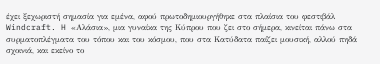έχει ξεχωριστή σημασία για εμένα, αφού πρωτοδημιουργήθηκε στα πλαίσια του φεστιβάλ Windcraft. H «Αλάσια», μια γυναίκα της Κύπρου που ζει στο σήμερα, κινείται πάνω στα συρματοπλέγματα του τόπου και του κόσμου, που στα Κατύδατα παίζει μουσική, αλλού πηδά σχοινιά, και εκείνο το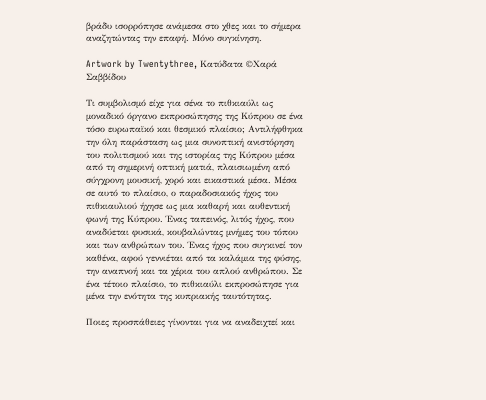βράδυ ισορρόπησε ανάμεσα στο χθες και το σήμερα αναζητώντας την επαφή. Μόνο συγκίνηση.

Artwork by Twentythree, Κατύδατα ©Χαρά Σαββίδου

Τι συμβολισμό είχε για σένα το πιθκιαύλι ως μοναδικό όργανο εκπροσώπησης της Κύπρου σε ένα τόσο ευρωπαϊκό και θεσμικό πλαίσιο; Αντιλήφθηκα την όλη παράσταση ως μια συνοπτική ανιστόρηση του πολιτισμού και της ιστορίας της Κύπρου μέσα από τη σημερινή οπτική ματιά, πλαισιωμένη από σύγχρονη μουσική, χορό και εικαστικά μέσα. Μέσα σε αυτό το πλαίσιο, ο παραδοσιακός ήχος του πιθκιαυλιού ήχησε ως μια καθαρή και αυθεντική φωνή της Κύπρου. Ένας ταπεινός, λιτός ήχος, που αναδύεται φυσικά, κουβαλώντας μνήμες του τόπου και των ανθρώπων του. Ένας ήχος που συγκινεί τον καθένα, αφού γεννιέται από τα καλάμια της φύσης, την αναπνοή και τα χέρια του απλού ανθρώπου. Σε ένα τέτοιο πλαίσιο, το πιθκιαύλι εκπροσώπησε για μένα την ενότητα της κυπριακής ταυτότητας.

Ποιες προσπάθειες γίνονται για να αναδειχτεί και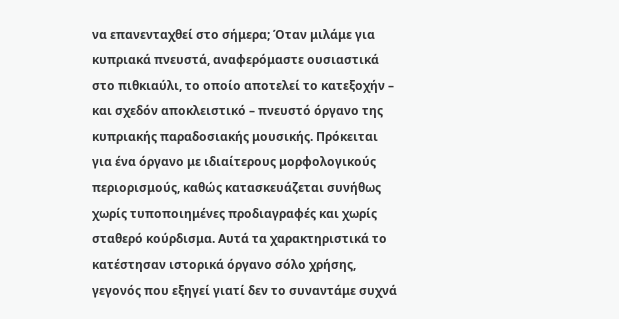να επανενταχθεί στο σήμερα; Όταν μιλάμε για κυπριακά πνευστά, αναφερόμαστε ουσιαστικά στο πιθκιαύλι, το οποίο αποτελεί το κατεξοχήν – και σχεδόν αποκλειστικό – πνευστό όργανο της κυπριακής παραδοσιακής μουσικής. Πρόκειται για ένα όργανο με ιδιαίτερους μορφολογικούς περιορισμούς, καθώς κατασκευάζεται συνήθως χωρίς τυποποιημένες προδιαγραφές και χωρίς σταθερό κούρδισμα. Αυτά τα χαρακτηριστικά το κατέστησαν ιστορικά όργανο σόλο χρήσης, γεγονός που εξηγεί γιατί δεν το συναντάμε συχνά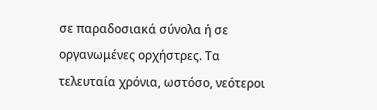σε παραδοσιακά σύνολα ή σε οργανωμένες ορχήστρες. Τα τελευταία χρόνια, ωστόσο, νεότεροι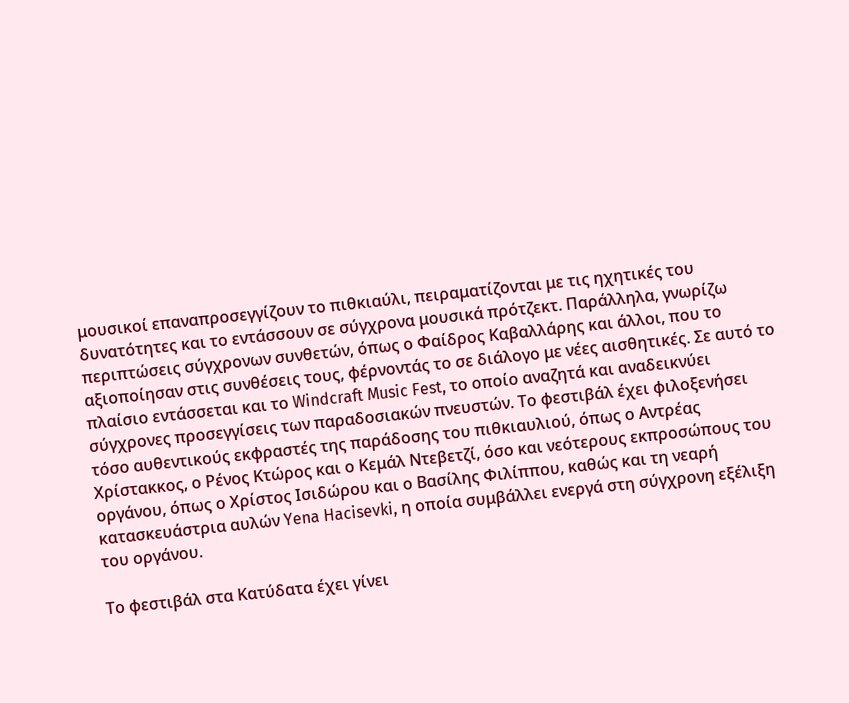μουσικοί επαναπροσεγγίζουν το πιθκιαύλι, πειραματίζονται με τις ηχητικές του δυνατότητες και το εντάσσουν σε σύγχρονα μουσικά πρότζεκτ. Παράλληλα, γνωρίζω περιπτώσεις σύγχρονων συνθετών, όπως ο Φαίδρος Καβαλλάρης και άλλοι, που το αξιοποίησαν στις συνθέσεις τους, φέρνοντάς το σε διάλογο με νέες αισθητικές. Σε αυτό το πλαίσιο εντάσσεται και το Windcraft Music Fest, το οποίο αναζητά και αναδεικνύει σύγχρονες προσεγγίσεις των παραδοσιακών πνευστών. Το φεστιβάλ έχει φιλοξενήσει τόσο αυθεντικούς εκφραστές της παράδοσης του πιθκιαυλιού, όπως ο Αντρέας Χρίστακκος, ο Ρένος Κτώρος και ο Κεμάλ Ντεβετζί, όσο και νεότερους εκπροσώπους του οργάνου, όπως ο Χρίστος Ισιδώρου και ο Βασίλης Φιλίππου, καθώς και τη νεαρή κατασκευάστρια αυλών Yena Hacisevki, η οποία συμβάλλει ενεργά στη σύγχρονη εξέλιξη του οργάνου.

Το φεστιβάλ στα Κατύδατα έχει γίνει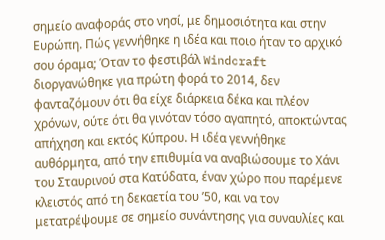σημείο αναφοράς στο νησί, με δημοσιότητα και στην Ευρώπη. Πώς γεννήθηκε η ιδέα και ποιο ήταν το αρχικό σου όραμα; Όταν το φεστιβάλ Windcraft διοργανώθηκε για πρώτη φορά το 2014, δεν φανταζόμουν ότι θα είχε διάρκεια δέκα και πλέον χρόνων, ούτε ότι θα γινόταν τόσο αγαπητό, αποκτώντας απήχηση και εκτός Κύπρου. Η ιδέα γεννήθηκε αυθόρμητα, από την επιθυμία να αναβιώσουμε το Χάνι του Σταυρινού στα Κατύδατα, έναν χώρο που παρέμενε κλειστός από τη δεκαετία του ’50, και να τον μετατρέψουμε σε σημείο συνάντησης για συναυλίες και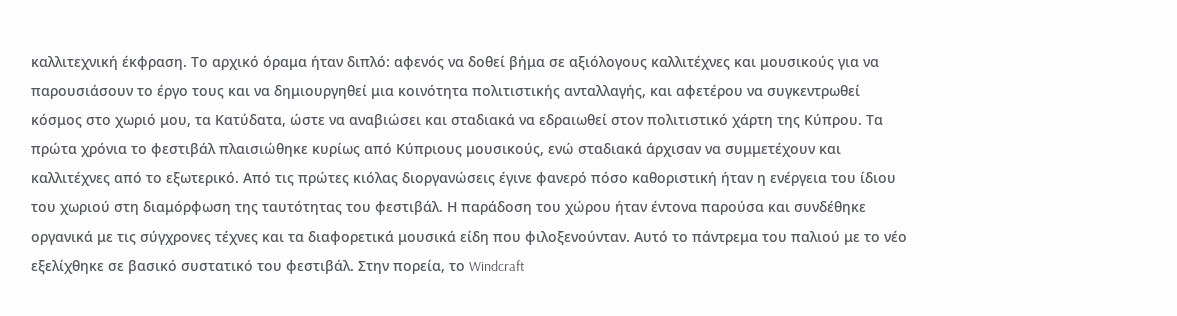καλλιτεχνική έκφραση. Το αρχικό όραμα ήταν διπλό: αφενός να δοθεί βήμα σε αξιόλογους καλλιτέχνες και μουσικούς για να παρουσιάσουν το έργο τους και να δημιουργηθεί μια κοινότητα πολιτιστικής ανταλλαγής, και αφετέρου να συγκεντρωθεί κόσμος στο χωριό μου, τα Κατύδατα, ώστε να αναβιώσει και σταδιακά να εδραιωθεί στον πολιτιστικό χάρτη της Κύπρου. Τα πρώτα χρόνια το φεστιβάλ πλαισιώθηκε κυρίως από Κύπριους μουσικούς, ενώ σταδιακά άρχισαν να συμμετέχουν και καλλιτέχνες από το εξωτερικό. Από τις πρώτες κιόλας διοργανώσεις έγινε φανερό πόσο καθοριστική ήταν η ενέργεια του ίδιου του χωριού στη διαμόρφωση της ταυτότητας του φεστιβάλ. Η παράδοση του χώρου ήταν έντονα παρούσα και συνδέθηκε οργανικά με τις σύγχρονες τέχνες και τα διαφορετικά μουσικά είδη που φιλοξενούνταν. Αυτό το πάντρεμα του παλιού με το νέο εξελίχθηκε σε βασικό συστατικό του φεστιβάλ. Στην πορεία, το Windcraft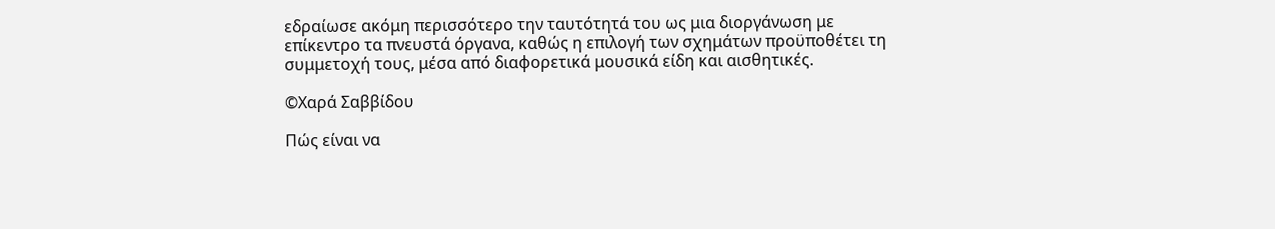εδραίωσε ακόμη περισσότερο την ταυτότητά του ως μια διοργάνωση με επίκεντρο τα πνευστά όργανα, καθώς η επιλογή των σχημάτων προϋποθέτει τη συμμετοχή τους, μέσα από διαφορετικά μουσικά είδη και αισθητικές.

©Χαρά Σαββίδου

Πώς είναι να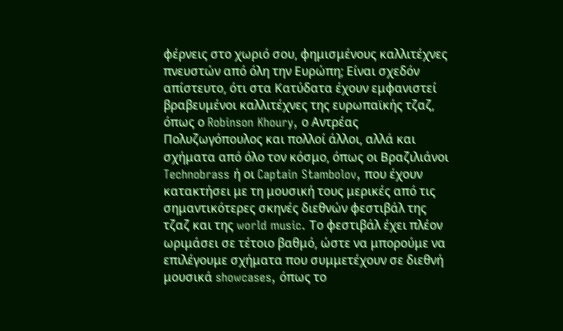φέρνεις στο χωριό σου, φημισμένους καλλιτέχνες πνευστών από όλη την Ευρώπη; Είναι σχεδόν απίστευτο, ότι στα Κατύδατα έχουν εμφανιστεί βραβευμένοι καλλιτέχνες της ευρωπαϊκής τζαζ, όπως ο Robinson Khoury, ο Αντρέας Πολυζωγόπουλος και πολλοί άλλοι, αλλά και σχήματα από όλο τον κόσμο, όπως οι Βραζιλιάνοι Technobrass ή οι Captain Stambolov, που έχουν κατακτήσει με τη μουσική τους μερικές από τις σημαντικότερες σκηνές διεθνών φεστιβάλ της τζαζ και της world music. Το φεστιβάλ έχει πλέον ωριμάσει σε τέτοιο βαθμό, ώστε να μπορούμε να επιλέγουμε σχήματα που συμμετέχουν σε διεθνή μουσικά showcases, όπως το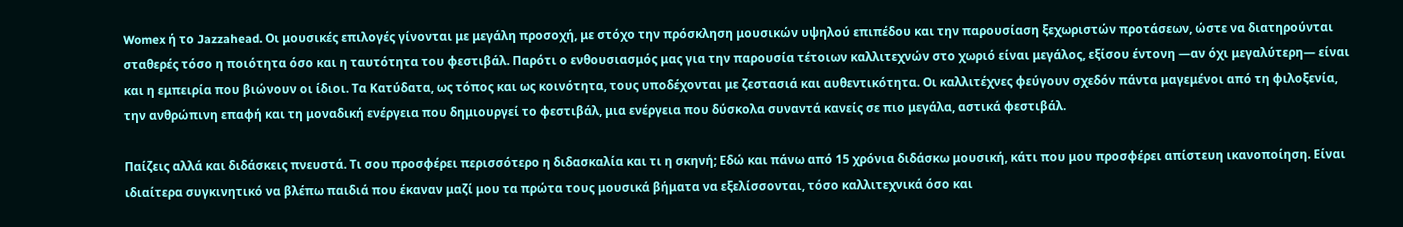Womex ή το Jazzahead. Οι μουσικές επιλογές γίνονται με μεγάλη προσοχή, με στόχο την πρόσκληση μουσικών υψηλού επιπέδου και την παρουσίαση ξεχωριστών προτάσεων, ώστε να διατηρούνται σταθερές τόσο η ποιότητα όσο και η ταυτότητα του φεστιβάλ. Παρότι ο ενθουσιασμός μας για την παρουσία τέτοιων καλλιτεχνών στο χωριό είναι μεγάλος, εξίσου έντονη —αν όχι μεγαλύτερη— είναι και η εμπειρία που βιώνουν οι ίδιοι. Τα Κατύδατα, ως τόπος και ως κοινότητα, τους υποδέχονται με ζεστασιά και αυθεντικότητα. Οι καλλιτέχνες φεύγουν σχεδόν πάντα μαγεμένοι από τη φιλοξενία, την ανθρώπινη επαφή και τη μοναδική ενέργεια που δημιουργεί το φεστιβάλ, μια ενέργεια που δύσκολα συναντά κανείς σε πιο μεγάλα, αστικά φεστιβάλ.

Παίζεις αλλά και διδάσκεις πνευστά. Τι σου προσφέρει περισσότερο η διδασκαλία και τι η σκηνή; Εδώ και πάνω από 15 χρόνια διδάσκω μουσική, κάτι που μου προσφέρει απίστευη ικανοποίηση. Είναι ιδιαίτερα συγκινητικό να βλέπω παιδιά που έκαναν μαζί μου τα πρώτα τους μουσικά βήματα να εξελίσσονται, τόσο καλλιτεχνικά όσο και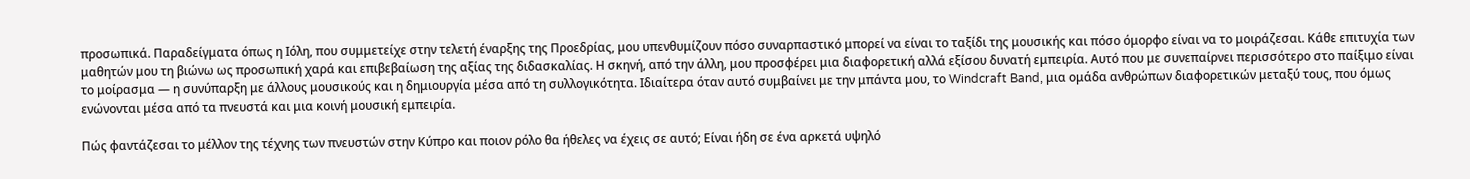προσωπικά. Παραδείγματα όπως η Ιόλη, που συμμετείχε στην τελετή έναρξης της Προεδρίας, μου υπενθυμίζουν πόσο συναρπαστικό μπορεί να είναι το ταξίδι της μουσικής και πόσο όμορφο είναι να το μοιράζεσαι. Κάθε επιτυχία των μαθητών μου τη βιώνω ως προσωπική χαρά και επιβεβαίωση της αξίας της διδασκαλίας. Η σκηνή, από την άλλη, μου προσφέρει μια διαφορετική αλλά εξίσου δυνατή εμπειρία. Αυτό που με συνεπαίρνει περισσότερο στο παίξιμο είναι το μοίρασμα — η συνύπαρξη με άλλους μουσικούς και η δημιουργία μέσα από τη συλλογικότητα. Ιδιαίτερα όταν αυτό συμβαίνει με την μπάντα μου, το Windcraft Band, μια ομάδα ανθρώπων διαφορετικών μεταξύ τους, που όμως ενώνονται μέσα από τα πνευστά και μια κοινή μουσική εμπειρία.

Πώς φαντάζεσαι το μέλλον της τέχνης των πνευστών στην Κύπρο και ποιον ρόλο θα ήθελες να έχεις σε αυτό; Είναι ήδη σε ένα αρκετά υψηλό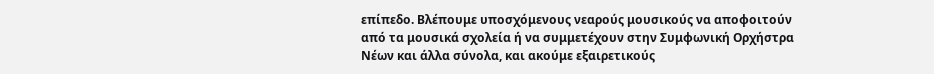επίπεδο. Βλέπουμε υποσχόμενους νεαρούς μουσικούς να αποφοιτούν από τα μουσικά σχολεία ή να συμμετέχουν στην Συμφωνική Ορχήστρα Νέων και άλλα σύνολα, και ακούμε εξαιρετικούς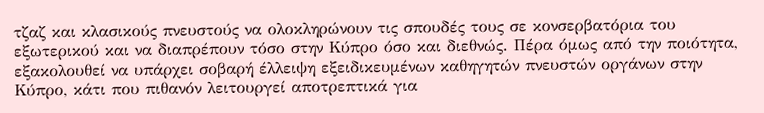τζαζ και κλασικούς πνευστούς να ολοκληρώνουν τις σπουδές τους σε κονσερβατόρια του εξωτερικού και να διαπρέπουν τόσο στην Κύπρο όσο και διεθνώς. Πέρα όμως από την ποιότητα, εξακολουθεί να υπάρχει σοβαρή έλλειψη εξειδικευμένων καθηγητών πνευστών οργάνων στην Κύπρο, κάτι που πιθανόν λειτουργεί αποτρεπτικά για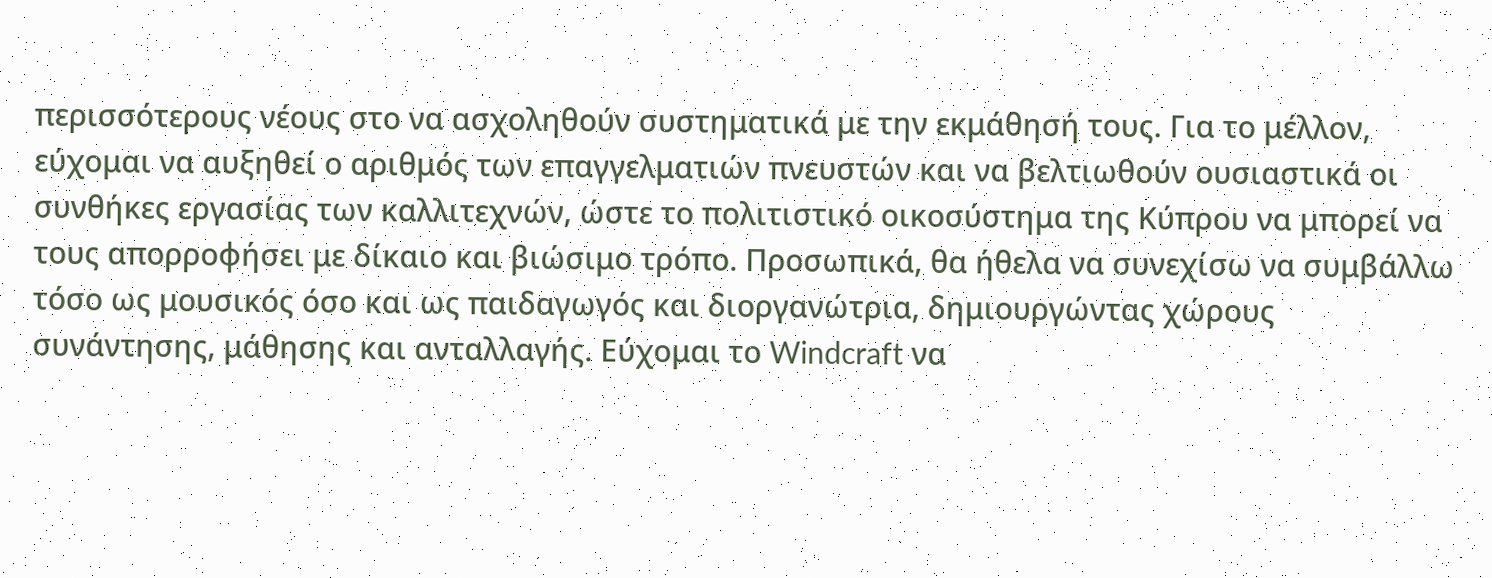περισσότερους νέους στο να ασχοληθούν συστηματικά με την εκμάθησή τους. Για το μέλλον, εύχομαι να αυξηθεί ο αριθμός των επαγγελματιών πνευστών και να βελτιωθούν ουσιαστικά οι συνθήκες εργασίας των καλλιτεχνών, ώστε το πολιτιστικό οικοσύστημα της Κύπρου να μπορεί να τους απορροφήσει με δίκαιο και βιώσιμο τρόπο. Προσωπικά, θα ήθελα να συνεχίσω να συμβάλλω τόσο ως μουσικός όσο και ως παιδαγωγός και διοργανώτρια, δημιουργώντας χώρους συνάντησης, μάθησης και ανταλλαγής. Εύχομαι το Windcraft να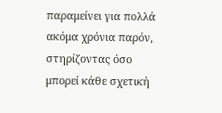παραμείνει για πολλά ακόμα χρόνια παρόν, στηρίζοντας όσο μπορεί κάθε σχετική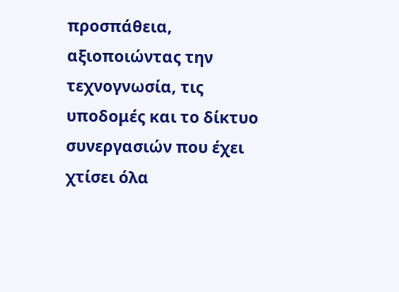προσπάθεια, αξιοποιώντας την τεχνογνωσία, τις υποδομές και το δίκτυο συνεργασιών που έχει χτίσει όλα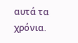αυτά τα χρόνια.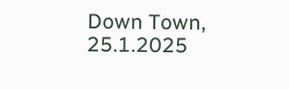Down Town, 25.1.2025